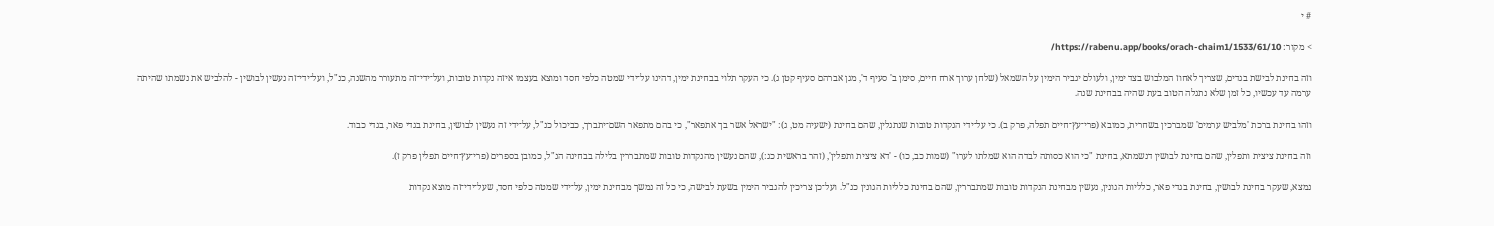# י

> מקור: https://rabenu.app/books/orach-chaim1/1533/61/10/

וזה בחינת לבישת בגדים, שצריך לאחוז המלבוש בצד ימין, ולעולם יגביר הימין על השמאל (שלחן ערוך ארח חיים, סימן ב' סעיף ד', מגן אברהם סעיף קטן ג). כי העקר תלוי בבחינת ימין, דהינו על־ידי שמטה כלפי חסד ומוצא בעצמו איזה נקדות טובות, ועל־ידי־זה מתעורר מהשנה, כנ"ל, ועל־ידי־זה נעשין לבושין - להלביש את נשמתו שהיתה ערמה עד עכשיו, כל זמן שלא נתגלה הטוב בעת שהיה בבחינת שנה.

וזהו בחינת ברכת 'מלביש ערמים' שמברכין בשחרית, כמובא (פרי־עץ־חיים תפלה, פרק ב). כי על־ידי הנקדות טובות שנתגלין, שהם בחינת (ישעיה מט, ג): "ישראל אשר בך אתפאר", כי בהם מתפאר השם־יתברך, כביכול כנ"ל, על־ידי זה נעשין לבושין, בחינת בגדי פאר, בגדי כבוד.

וזה בחינת ציצית ותפלין, שהם בחינת לבושין דנשמתא, בחינת "כי הוא כסותה לבדה הוא שמלתו לערו" (שמות כב, כו) - 'דא ציצית ותפלין', (זהר בראשית כג:), שהם נעשין מהנקדות טובות שמתבררין בלילה בבחינה הנ"ל, כמובן בספרים (פרי־עץ־חיים תפלין פרק ז).

נמצא, שעקר בחינת לבושין, בחינת בגדי פאר, כלליות הגונין, נעשין מבחינת הנקדות טובות שמתבררין, שהם בחינת כלליות הגונין כנ"ל. ועל־כן צריכין להגביר הימין בשעת לבישה, כי כל זה נמשך מבחינת ימין, על־ידי שמטה כלפי חסד, שעל־ידי־זה מוצא נקדות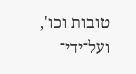טובות וכו', ועל־ידי־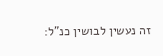זה נעשין לבושין כנ"ל: